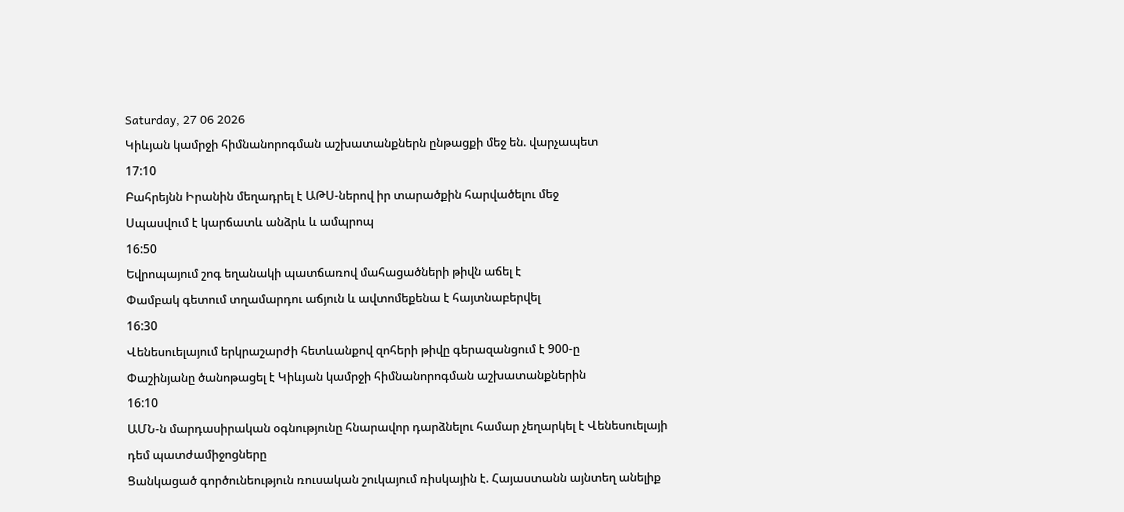Saturday, 27 06 2026
Կիևյան կամրջի հիմնանորոգման աշխատանքներն ընթացքի մեջ են. վարչապետ
17:10
Բահրեյնն Իրանին մեղադրել է ԱԹՍ-ներով իր տարածքին հարվածելու մեջ
Սպասվում է կարճատև անձրև և ամպրոպ
16:50
Եվրոպայում շոգ եղանակի պատճառով մահացածների թիվն աճել է
Փամբակ գետում տղամարդու աճյուն և ավտոմեքենա է հայտնաբերվել
16:30
Վենեսուելայում երկրաշարժի հետևանքով զոհերի թիվը գերազանցում է 900-ը
Փաշինյանը ծանոթացել է Կիևյան կամրջի հիմնանորոգման աշխատանքներին
16:10
ԱՄՆ-ն մարդասիրական օգնությունը հնարավոր դարձնելու համար չեղարկել է Վենեսուելայի դեմ պատժամիջոցները
Ցանկացած գործունեություն ռուսական շուկայում ռիսկային է. Հայաստանն այնտեղ անելիք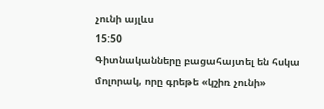չունի այլևս
15:50
Գիտնականները բացահայտել են հսկա մոլորակ, որը գրեթե «կշիռ չունի»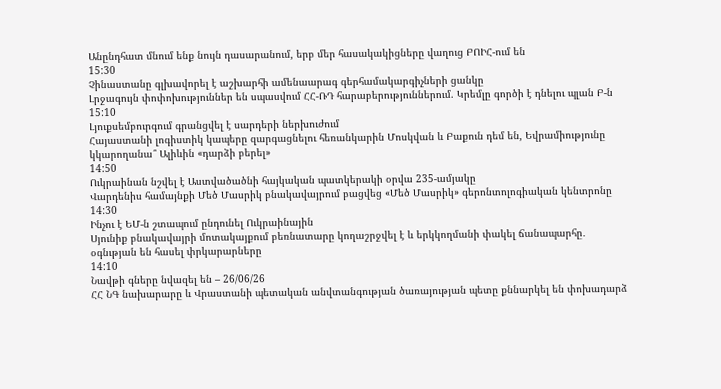Անընդհատ մնում ենք նույն դասարանում, երբ մեր հասակակիցները վաղուց ԲՈԻՀ-ում են
15:30
Չինաստանը գլխավորել է աշխարհի ամենաարագ գերհամակարգիչների ցանկը
Լրջագույն փոփոխություններ են սպասվում ՀՀ-ՌԴ հարաբերություններում. Կրեմլը գործի է դնելու պլան Բ-ն
15:10
Լյուքսեմբուրգում գրանցվել է սարդերի ներխուժում
Հայաստանի լոգիստիկ կապերը զարգացնելու հեռանկարին Մոսկվան և Բաքուն դեմ են, Եվրամիությունը կկարողանա՞ Ալիևին «դարձի բերել»
14:50
Ուկրաինան նշվել է Աստվածածնի հայկական պատկերակի օրվա 235-ամյակը
Վարդենիս համայնքի Մեծ Մասրիկ բնակավայրում բացվեց «Մեծ Մասրիկ» գերոնտոլոգիական կենտրոնը
14:30
Ինչու է ԵՄ-ն շտապում ընդունել Ուկրաինային
Սյունիք բնակավայրի մոտակայքում բեռնատարը կողաշրջվել է և երկկողմանի փակել ճանապարհը․ օգնւթյան են հասել փրկարարները
14:10
Նավթի գները նվազել են – 26/06/26
ՀՀ ՆԳ նախարարը և Վրաստանի պետական անվտանգության ծառայության պետը քննարկել են փոխադարձ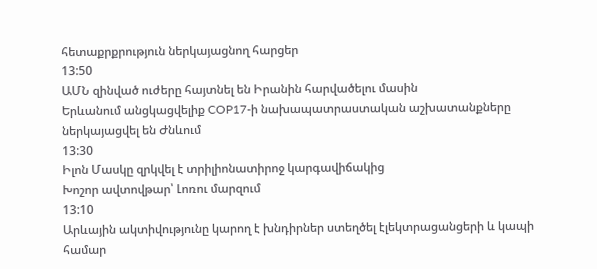հետաքրքրություն ներկայացնող հարցեր
13:50
ԱՄՆ զինված ուժերը հայտնել են Իրանին հարվածելու մասին
Երևանում անցկացվելիք COP17-ի նախապատրաստական աշխատանքները ներկայացվել են Ժնևում
13:30
Իլոն Մասկը զրկվել է տրիլիոնատիրոջ կարգավիճակից
Խոշոր ավտովթար՝ Լոռու մարզում
13:10
Արևային ակտիվությունը կարող է խնդիրներ ստեղծել էլեկտրացանցերի և կապի համար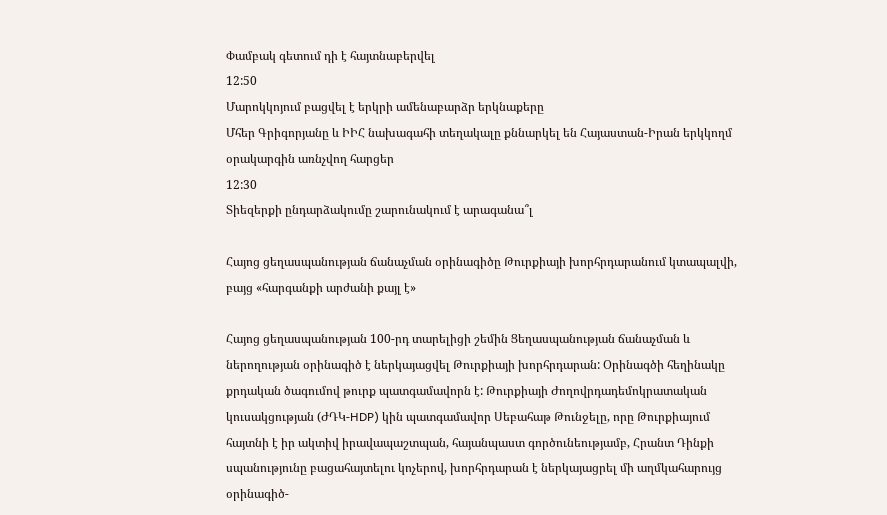Փամբակ գետում դի է հայտնաբերվել
12:50
Մարոկկոյում բացվել է երկրի ամենաբարձր երկնաքերը
Մհեր Գրիգորյանը և ԻԻՀ նախագահի տեղակալը քննարկել են Հայաստան-Իրան երկկողմ օրակարգին առնչվող հարցեր
12:30
Տիեզերքի ընդարձակումը շարունակում է արագանա՞լ

Հայոց ցեղասպանության ճանաչման օրինագիծը Թուրքիայի խորհրդարանում կտապալվի, բայց «հարգանքի արժանի քայլ է»

Հայոց ցեղասպանության 100-րդ տարելիցի շեմին Ցեղասպանության ճանաչման և ներողության օրինագիծ է ներկայացվել Թուրքիայի խորհրդարան: Օրինագծի հեղինակը քրդական ծագումով թուրք պատգամավորն է: Թուրքիայի Ժողովրդադեմոկրատական կուսակցության (ԺԴԿ-HDP) կին պատգամավոր Սեբահաթ Թունջելը, որը Թուրքիայում հայտնի է իր ակտիվ իրավապաշտպան, հայանպաստ գործունեությամբ, Հրանտ Դինքի սպանությունը բացահայտելու կոչերով, խորհրդարան է ներկայացրել մի աղմկահարույց օրինագիծ-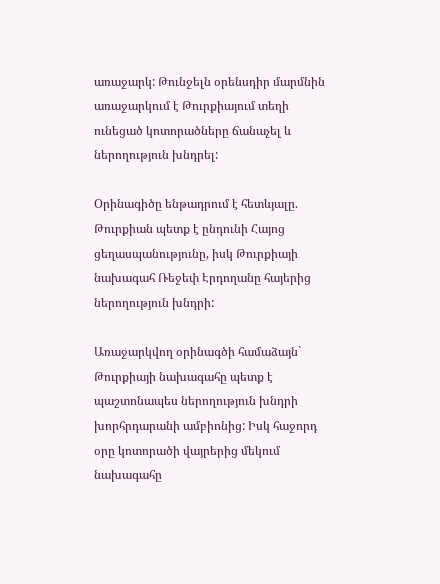առաջարկ: Թունջելն օրենսդիր մարմնին առաջարկում է Թուրքիայում տեղի ունեցած կոտորածները ճանաչել և ներողություն խնդրել:

Օրինագիծը ենթադրում է հետևյալը. Թուրքիան պետք է ընդունի Հայոց ցեղասպանությունը, իսկ Թուրքիայի նախագահ Ռեջեփ Էրդողանը հայերից ներողություն խնդրի:

Առաջարկվող օրինագծի համաձայն` Թուրքիայի նախագահը պետք է պաշտոնապես ներողություն խնդրի խորհրդարանի ամբիոնից: Իսկ հաջորդ օրը կոտորածի վայրերից մեկում նախագահը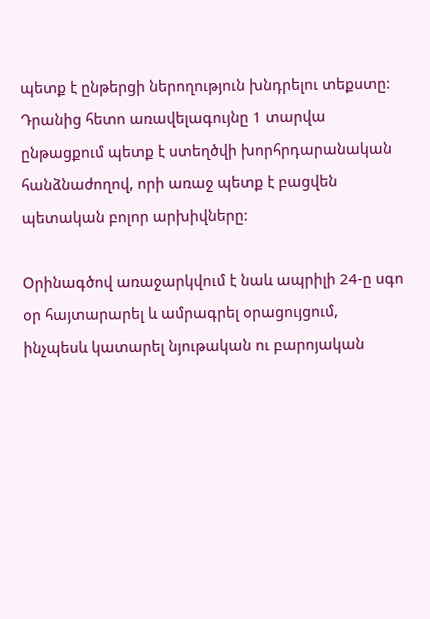պետք է ընթերցի ներողություն խնդրելու տեքստը: Դրանից հետո առավելագույնը 1 տարվա ընթացքում պետք է ստեղծվի խորհրդարանական հանձնաժողով, որի առաջ պետք է բացվեն պետական բոլոր արխիվները:

Օրինագծով առաջարկվում է նաև ապրիլի 24-ը սգո օր հայտարարել և ամրագրել օրացույցում, ինչպեսև կատարել նյութական ու բարոյական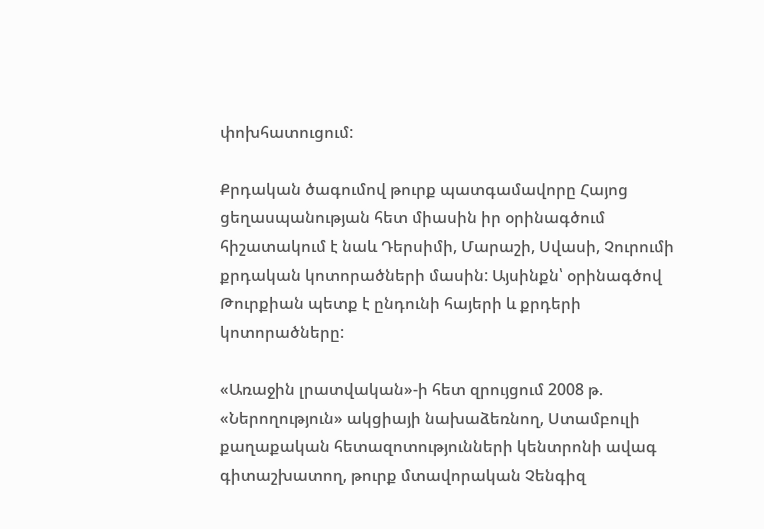փոխհատուցում:

Քրդական ծագումով թուրք պատգամավորը Հայոց ցեղասպանության հետ միասին իր օրինագծում հիշատակում է նաև Դերսիմի, Մարաշի, Սվասի, Չուրումի քրդական կոտորածների մասին: Այսինքն՝ օրինագծով Թուրքիան պետք է ընդունի հայերի և քրդերի կոտորածները:

«Առաջին լրատվական»-ի հետ զրույցում 2008 թ. «Ներողություն» ակցիայի նախաձեռնող, Ստամբուլի քաղաքական հետազոտությունների կենտրոնի ավագ գիտաշխատող, թուրք մտավորական Չենգիզ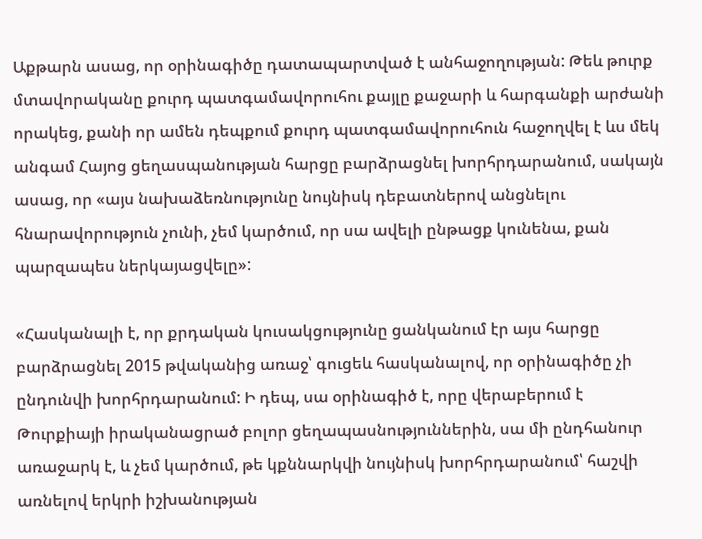Աքթարն ասաց, որ օրինագիծը դատապարտված է անհաջողության: Թեև թուրք մտավորականը քուրդ պատգամավորուհու քայլը քաջարի և հարգանքի արժանի որակեց, քանի որ ամեն դեպքում քուրդ պատգամավորուհուն հաջողվել է ևս մեկ անգամ Հայոց ցեղասպանության հարցը բարձրացնել խորհրդարանում, սակայն ասաց, որ «այս նախաձեռնությունը նույնիսկ դեբատներով անցնելու հնարավորություն չունի, չեմ կարծում, որ սա ավելի ընթացք կունենա, քան պարզապես ներկայացվելը»:

«Հասկանալի է, որ քրդական կուսակցությունը ցանկանում էր այս հարցը բարձրացնել 2015 թվականից առաջ՝ գուցեև հասկանալով, որ օրինագիծը չի ընդունվի խորհրդարանում: Ի դեպ, սա օրինագիծ է, որը վերաբերում է Թուրքիայի իրականացրած բոլոր ցեղապասնություններին, սա մի ընդհանուր առաջարկ է, և չեմ կարծում, թե կքննարկվի նույնիսկ խորհրդարանում՝ հաշվի առնելով երկրի իշխանության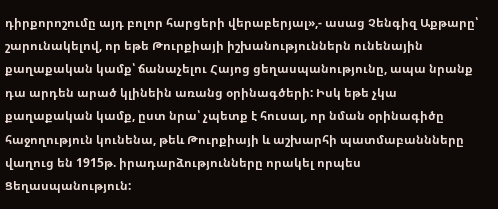դիրքորոշումը այդ բոլոր հարցերի վերաբերյալ»,- ասաց Չենգիզ Աքթարը՝ շարունակելով, որ եթե Թուրքիայի իշխանություններն ունենային քաղաքական կամք՝ ճանաչելու Հայոց ցեղասպանությունը, ապա նրանք դա արդեն արած կլինեին առանց օրինագծերի: Իսկ եթե չկա քաղաքական կամք, ըստ նրա՝ չպետք է հուսալ, որ նման օրինագիծը հաջողություն կունենա, թեև Թուրքիայի և աշխարհի պատմաբաննները վաղուց են 1915թ. իրադարձությունները որակել որպես Ցեղասպանություն: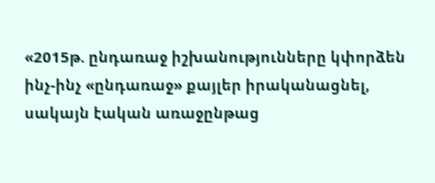«2015թ. ընդառաջ իշխանությունները կփորձեն ինչ-ինչ «ընդառաջ» քայլեր իրականացնել, սակայն էական առաջընթաց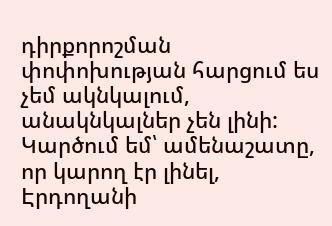դիրքորոշման փոփոխության հարցում ես չեմ ակնկալում, անակնկալներ չեն լինի: Կարծում եմ՝ ամենաշատը, որ կարող էր լինել, Էրդողանի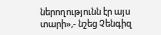ներողությունն էր այս տարի»,- նշեց Չենգիզ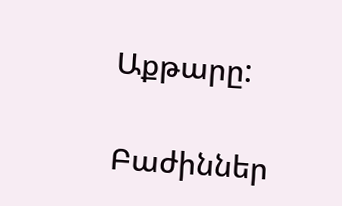Աքթարը:

Բաժիններ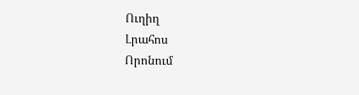Ուղիղ
Լրահոս
Որոնում